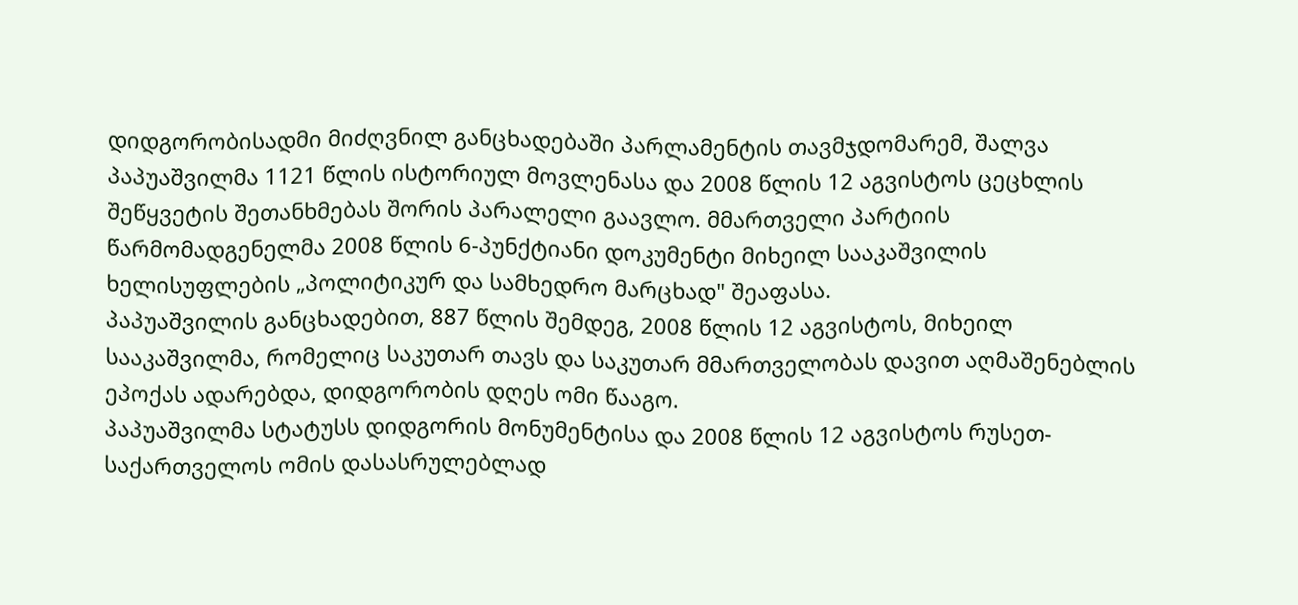დიდგორობისადმი მიძღვნილ განცხადებაში პარლამენტის თავმჯდომარემ, შალვა პაპუაშვილმა 1121 წლის ისტორიულ მოვლენასა და 2008 წლის 12 აგვისტოს ცეცხლის შეწყვეტის შეთანხმებას შორის პარალელი გაავლო. მმართველი პარტიის წარმომადგენელმა 2008 წლის 6-პუნქტიანი დოკუმენტი მიხეილ სააკაშვილის ხელისუფლების „პოლიტიკურ და სამხედრო მარცხად" შეაფასა.
პაპუაშვილის განცხადებით, 887 წლის შემდეგ, 2008 წლის 12 აგვისტოს, მიხეილ სააკაშვილმა, რომელიც საკუთარ თავს და საკუთარ მმართველობას დავით აღმაშენებლის ეპოქას ადარებდა, დიდგორობის დღეს ომი წააგო.
პაპუაშვილმა სტატუსს დიდგორის მონუმენტისა და 2008 წლის 12 აგვისტოს რუსეთ-საქართველოს ომის დასასრულებლად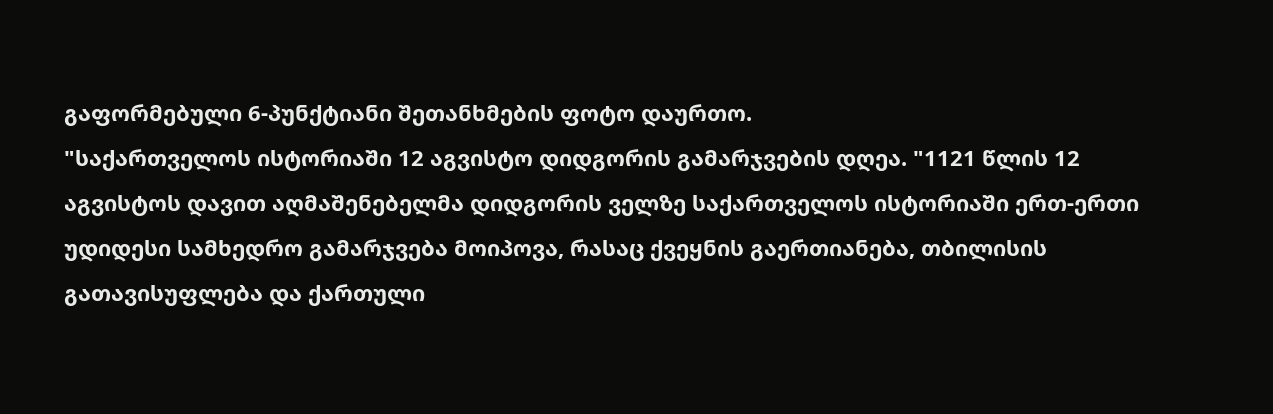გაფორმებული 6-პუნქტიანი შეთანხმების ფოტო დაურთო.
"საქართველოს ისტორიაში 12 აგვისტო დიდგორის გამარჯვების დღეა. "1121 წლის 12 აგვისტოს დავით აღმაშენებელმა დიდგორის ველზე საქართველოს ისტორიაში ერთ-ერთი უდიდესი სამხედრო გამარჯვება მოიპოვა, რასაც ქვეყნის გაერთიანება, თბილისის გათავისუფლება და ქართული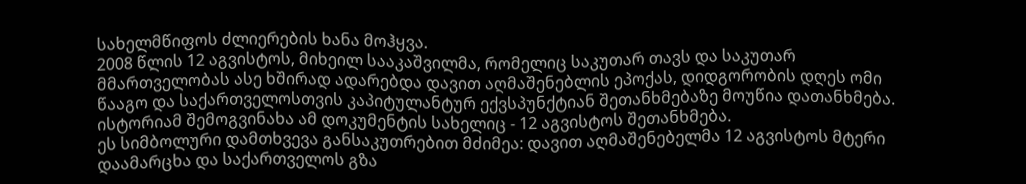სახელმწიფოს ძლიერების ხანა მოჰყვა.
2008 წლის 12 აგვისტოს, მიხეილ სააკაშვილმა, რომელიც საკუთარ თავს და საკუთარ მმართველობას ასე ხშირად ადარებდა დავით აღმაშენებლის ეპოქას, დიდგორობის დღეს ომი წააგო და საქართველოსთვის კაპიტულანტურ ექვსპუნქტიან შეთანხმებაზე მოუწია დათანხმება. ისტორიამ შემოგვინახა ამ დოკუმენტის სახელიც - 12 აგვისტოს შეთანხმება.
ეს სიმბოლური დამთხვევა განსაკუთრებით მძიმეა: დავით აღმაშენებელმა 12 აგვისტოს მტერი დაამარცხა და საქართველოს გზა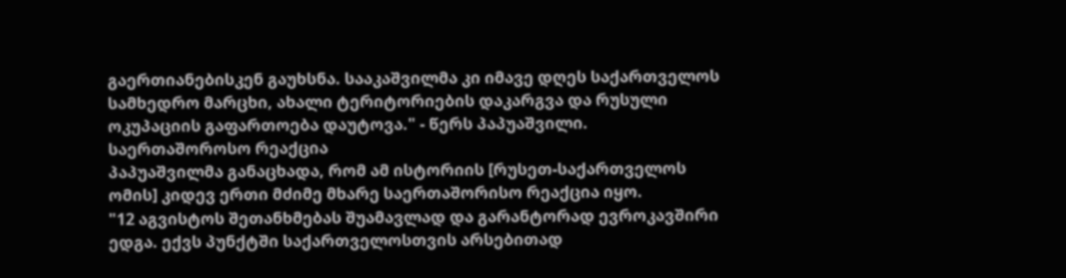გაერთიანებისკენ გაუხსნა. სააკაშვილმა კი იმავე დღეს საქართველოს სამხედრო მარცხი, ახალი ტერიტორიების დაკარგვა და რუსული ოკუპაციის გაფართოება დაუტოვა." - წერს პაპუაშვილი.
საერთაშოროსო რეაქცია
პაპუაშვილმა განაცხადა, რომ ამ ისტორიის [რუსეთ-საქართველოს ომის] კიდევ ერთი მძიმე მხარე საერთაშორისო რეაქცია იყო.
"12 აგვისტოს შეთანხმებას შუამავლად და გარანტორად ევროკავშირი ედგა. ექვს პუნქტში საქართველოსთვის არსებითად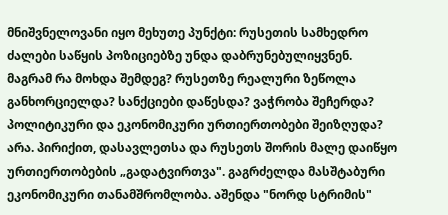მნიშვნელოვანი იყო მეხუთე პუნქტი: რუსეთის სამხედრო ძალები საწყის პოზიციებზე უნდა დაბრუნებულიყვნენ. მაგრამ რა მოხდა შემდეგ? რუსეთზე რეალური ზეწოლა განხორციელდა? სანქციები დაწესდა? ვაჭრობა შეჩერდა? პოლიტიკური და ეკონომიკური ურთიერთობები შეიზღუდა? არა. პირიქით, დასავლეთსა და რუსეთს შორის მალე დაიწყო ურთიერთობების „გადატვირთვა". გაგრძელდა მასშტაბური ეკონომიკური თანამშრომლობა. აშენდა "ნორდ სტრიმის"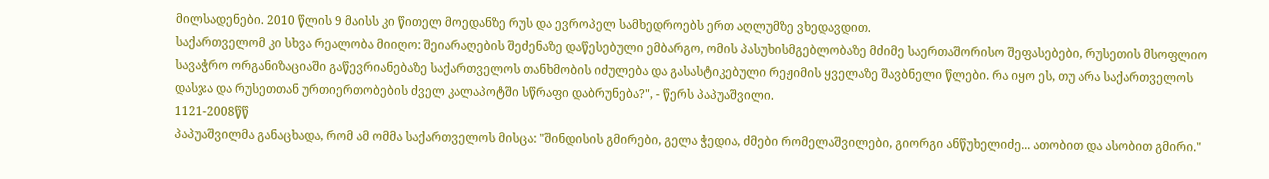მილსადენები. 2010 წლის 9 მაისს კი წითელ მოედანზე რუს და ევროპელ სამხედროებს ერთ აღლუმზე ვხედავდით.
საქართველომ კი სხვა რეალობა მიიღო: შეიარაღების შეძენაზე დაწესებული ემბარგო, ომის პასუხისმგებლობაზე მძიმე საერთაშორისო შეფასებები, რუსეთის მსოფლიო სავაჭრო ორგანიზაციაში გაწევრიანებაზე საქართველოს თანხმობის იძულება და გასასტიკებული რეჟიმის ყველაზე შავბნელი წლები. რა იყო ეს, თუ არა საქართველოს დასჯა და რუსეთთან ურთიერთობების ძველ კალაპოტში სწრაფი დაბრუნება?", - წერს პაპუაშვილი.
1121-2008წწ
პაპუაშვილმა განაცხადა, რომ ამ ომმა საქართველოს მისცა: "შინდისის გმირები, გელა ჭედია, ძმები რომელაშვილები, გიორგი ანწუხელიძე... ათობით და ასობით გმირი."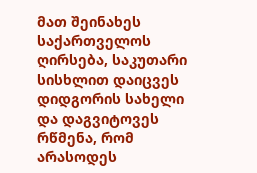მათ შეინახეს საქართველოს ღირსება, საკუთარი სისხლით დაიცვეს დიდგორის სახელი და დაგვიტოვეს რწმენა, რომ არასოდეს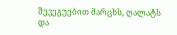შევეგუებით მარცხს, ღალატს და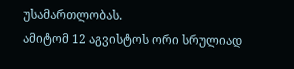უსამართლობას.
ამიტომ 12 აგვისტოს ორი სრულიად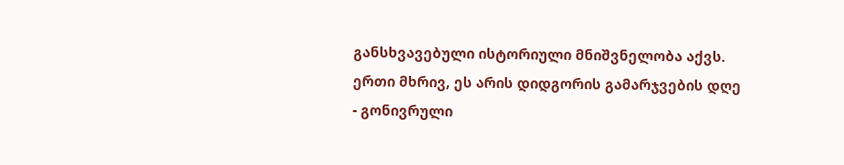განსხვავებული ისტორიული მნიშვნელობა აქვს. ერთი მხრივ, ეს არის დიდგორის გამარჯვების დღე - გონივრული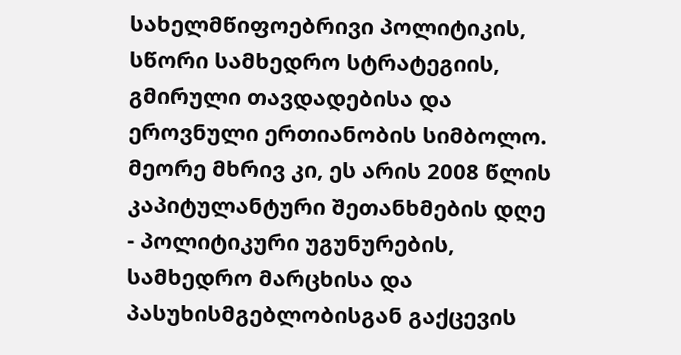სახელმწიფოებრივი პოლიტიკის, სწორი სამხედრო სტრატეგიის, გმირული თავდადებისა და ეროვნული ერთიანობის სიმბოლო. მეორე მხრივ კი, ეს არის 2008 წლის კაპიტულანტური შეთანხმების დღე - პოლიტიკური უგუნურების, სამხედრო მარცხისა და პასუხისმგებლობისგან გაქცევის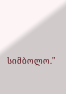სიმბოლო."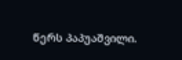წერს პაპუაშვილი.